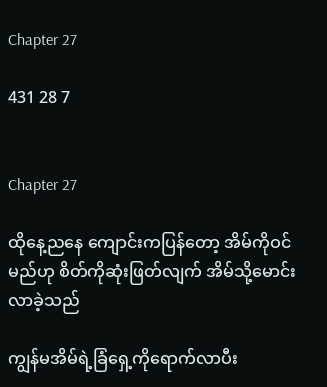Chapter 27

431 28 7


Chapter 27

ထိုနေ့ညနေ ကျောင်းကပြန်တော့ အိမ်ကိုဝင်
မည်ဟု စိတ်ကိုဆုံးဖြတ်လျက် အိမ်သို့မောင်း
လာခဲ့သည်

ကျွန်မအိမ်ရဲ့ခြံရှေ့ကိုရောက်လာပီး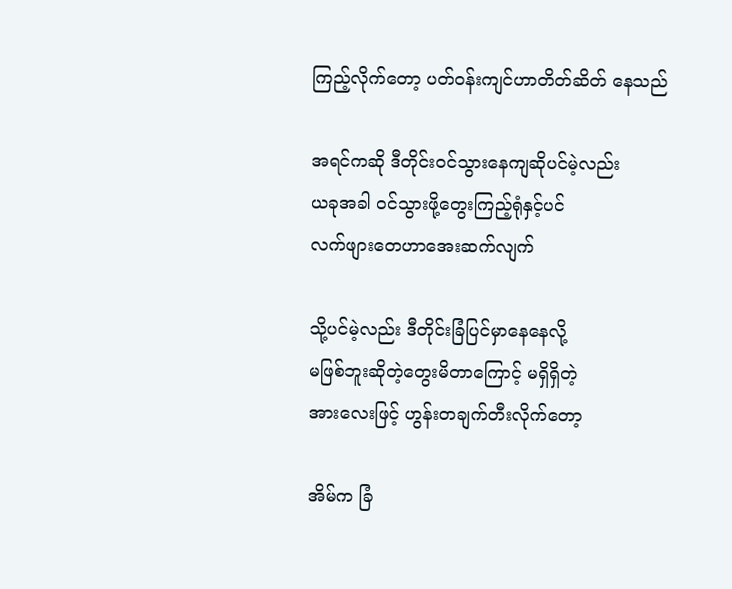ကြည့်လိုက်တော့ ပတ်ဝန်းကျင်ဟာတိတ်ဆိတ် နေသည်

အရင်ကဆို ဒီတိုင်းဝင်သွားနေကျဆိုပင်မဲ့လည်း
ယခုအခါ ဝင်သွားဖို့တွေးကြည့်ရုံနှင့်ပင်
လက်ဖျားတေဟာအေးဆက်လျက်

သို့ပင်မဲ့လည်း ဒီတိုင်းခြံပြင်မှာနေနေလို့
မဖြစ်ဘူးဆိုတဲ့တွေးမိတာကြောင့် မရှိရှိတဲ့
အားလေးဖြင့် ဟွန်းတချက်တီးလိုက်တော့

အိမ်က ခြံ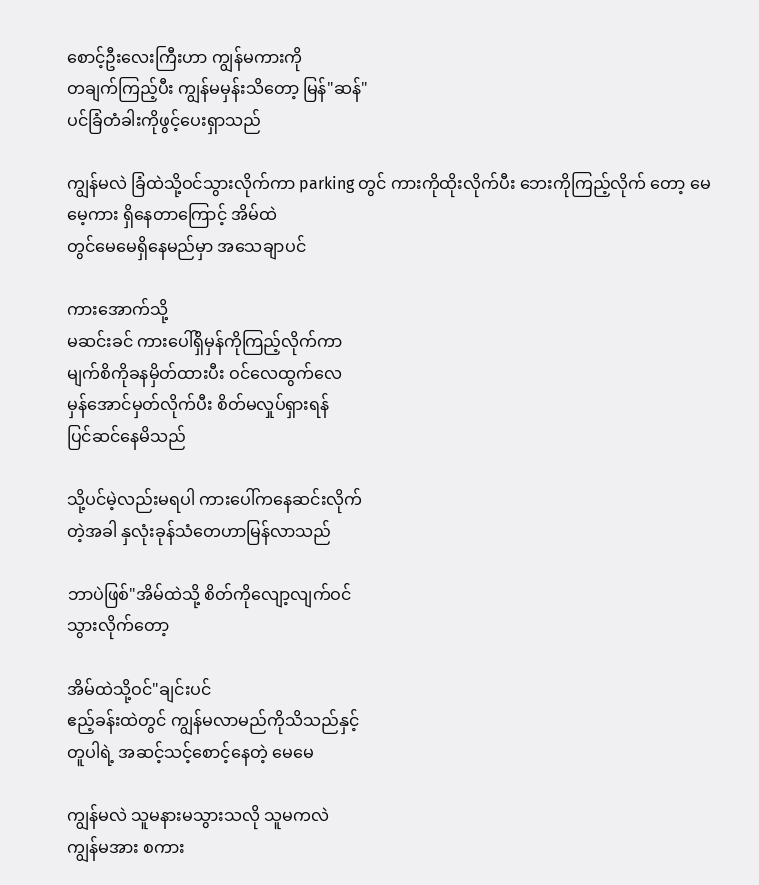စောင့်ဦးလေးကြီးဟာ ကျွန်မကားကို
တချက်ကြည့်ပီး ကျွန်မမှန်းသိတော့ မြန်"ဆန်"
ပင်ခြံတံခါးကိုဖွင့်ပေးရှာသည်

ကျွန်မလဲ ခြံထဲသို့ဝင်သွားလိုက်ကာ parking တွင် ကားကိုထိုးလိုက်ပီး ဘေးကိုကြည့်လိုက် တော့ မေမေ့ကား ရှိနေတာကြောင့် အိမ်ထဲ
တွင်မေမေရှိနေမည်မှာ အသေချာပင်

ကားအောက်သို့
မဆင်းခင် ကားပေါ်ရှိမှန်ကိုကြည့်လိုက်ကာ
မျက်စိကိုခနမှိတ်ထားပီး ဝင်လေထွက်လေ
မှန်အောင်မှတ်လိုက်ပီး စိတ်မလှုပ်ရှားရန်
ပြင်ဆင်နေမိသည်

သို့ပင်မဲ့လည်းမရပါ ကားပေါ်ကနေဆင်းလိုက်
တဲ့အခါ နှလုံးခုန်သံတေဟာမြန်လာသည်

ဘာပဲဖြစ်"အိမ်ထဲသို့ စိတ်ကိုလျော့လျက်ဝင်
သွားလိုက်တော့

အိမ်ထဲသို့ဝင်"ချင်းပင်
ဧည့်ခန်းထဲတွင် ကျွန်မလာမည်ကိုသိသည်နှင့်
တူပါရဲ့ အဆင့်သင့်စောင့်နေတဲ့ မေမေ

ကျွန်မလဲ သူမနားမသွားသလို သူမကလဲ
ကျွန်မအား စကား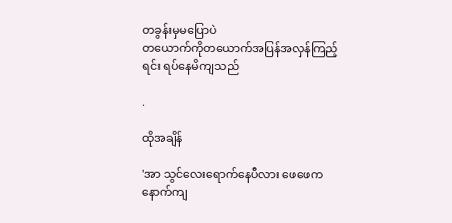တခွန်းမှမပြောပဲ
တယောက်ကိုတယောက်အပြန်အလှန်ကြည့်
ရင်း ရပ်နေမိကျသည်

.

ထိုအချိန်

'အာ သွင်လေးရောက်နေပီလား ဖေဖေက
နောက်ကျ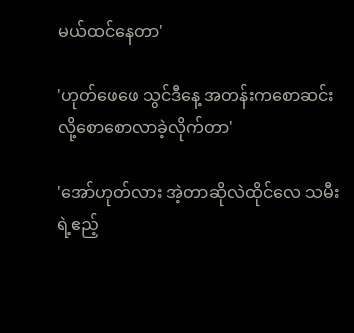မယ်ထင်နေတာ'

'ဟုတ်ဖေဖေ သွင်ဒီနေ့ အတန်းကစောဆင်း
လို့စောစောလာခဲ့လိုက်တာ'

'အော်ဟုတ်လား အဲ့တာဆိုလဲထိုင်လေ သမီး
ရဲ့ဧည့်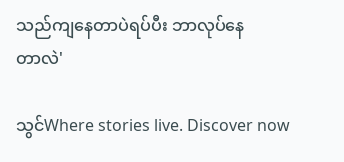သည်ကျနေတာပဲရပ်ပီး ဘာလုပ်နေ
တာလဲ'

သွင်Where stories live. Discover now